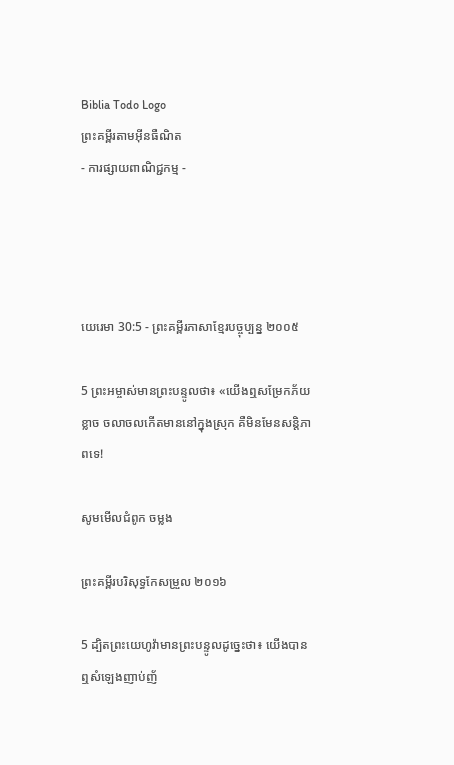Biblia Todo Logo
ព្រះគម្ពីរតាមអ៊ីនធឺណិត
- ការផ្សាយពាណិជ្ជកម្ម -




យេរេមា 30:5 - ព្រះគម្ពីរភាសាខ្មែរបច្ចុប្បន្ន ២០០៥

5 ព្រះ‌អម្ចាស់មានព្រះ‌បន្ទូលថា៖ «យើងឮសម្រែកភ័យខ្លាច ចលាចលកើតមាននៅក្នុងស្រុក គឺមិនមែនសន្តិ‌ភាពទេ!

សូមមើលជំពូក ចម្លង

ព្រះគម្ពីរបរិសុទ្ធកែសម្រួល ២០១៦

5 ដ្បិតព្រះ‌យេហូវ៉ាមានព្រះ‌បន្ទូលដូច្នេះថា៖ យើងបានឮសំឡេងញាប់‌ញ័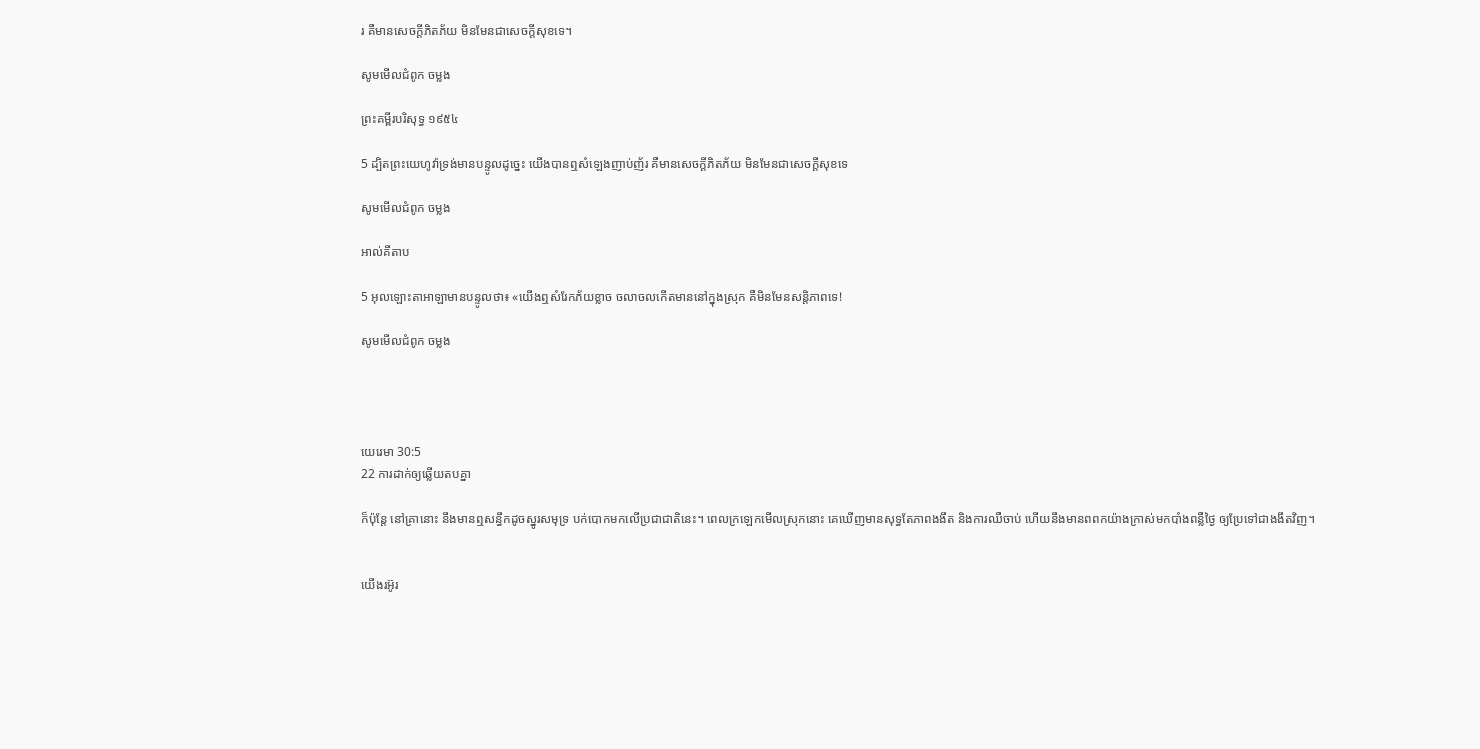រ គឺមានសេចក្ដីភិត‌ភ័យ មិនមែនជាសេចក្ដីសុខទេ។

សូមមើលជំពូក ចម្លង

ព្រះគម្ពីរបរិសុទ្ធ ១៩៥៤

5 ដ្បិតព្រះ‌យេហូវ៉ាទ្រង់មានបន្ទូលដូច្នេះ យើងបានឮសំឡេងញាប់‌ញ័រ គឺមានសេចក្ដីភិត‌ភ័យ មិនមែនជាសេចក្ដីសុខទេ

សូមមើលជំពូក ចម្លង

អាល់គីតាប

5 អុលឡោះ‌តាអាឡាមានបន្ទូលថា៖ «យើងឮសំរែកភ័យខ្លាច ចលាចលកើតមាននៅក្នុងស្រុក គឺមិនមែនសន្តិ‌ភាពទេ!

សូមមើលជំពូក ចម្លង




យេរេមា 30:5
22 ការដាក់ឲ្យឆ្លើយតបគ្នា

ក៏ប៉ុន្តែ នៅគ្រានោះ នឹងមានឮសន្ធឹកដូចស្នូរសមុទ្រ បក់បោកមកលើប្រជា‌ជាតិនេះ។ ពេលក្រឡេកមើលស្រុកនោះ គេឃើញមានសុទ្ធតែភាពងងឹត និងការឈឺចាប់ ហើយនឹងមានពពកយ៉ាងក្រាស់មកបាំងពន្លឺថ្ងៃ ឲ្យប្រែទៅជាងងឹតវិញ។


យើងរអ៊ូ‌រ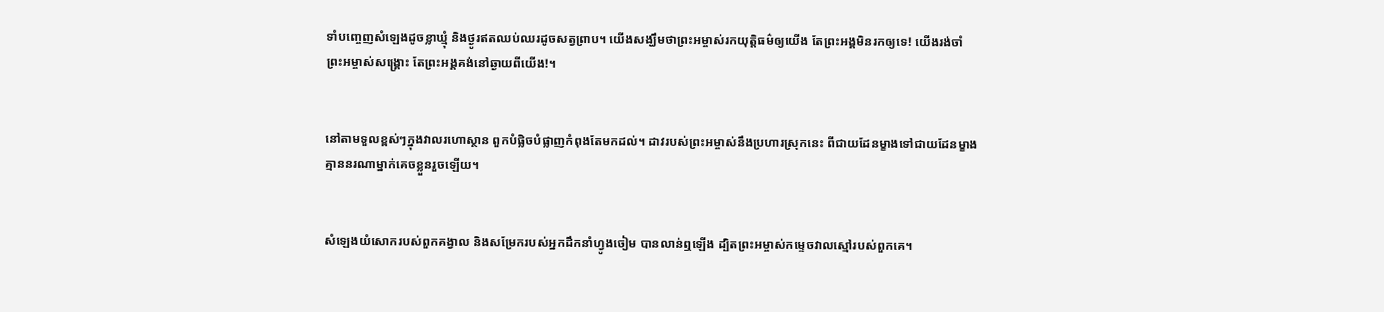ទាំបញ្ចេញសំឡេងដូចខ្លា‌ឃ្មុំ និងថ្ងូរឥតឈប់ឈរដូចសត្វព្រាប។ យើងសង្ឃឹមថាព្រះ‌អម្ចាស់រកយុត្តិធម៌ឲ្យយើង តែព្រះអង្គមិនរកឲ្យទេ! យើងរង់‌ចាំព្រះ‌អម្ចាស់សង្គ្រោះ តែព្រះអង្គគង់នៅឆ្ងាយពីយើង!។


នៅតាមទួលខ្ពស់ៗក្នុងវាលរហោ‌ស្ថាន ពួកបំផ្លិច‌បំផ្លាញកំពុងតែមកដល់។ ដាវរបស់ព្រះ‌អម្ចាស់នឹងប្រហារស្រុកនេះ ពីជាយដែនម្ខាងទៅជាយដែនម្ខាង គ្មាននរណាម្នាក់គេចខ្លួនរួចឡើយ។


សំឡេងយំសោករបស់ពួកគង្វាល និងសម្រែករបស់អ្នកដឹកនាំហ្វូងចៀម បានលាន់ឮឡើង ដ្បិតព្រះ‌អម្ចាស់កម្ទេចវាលស្មៅរបស់ពួកគេ។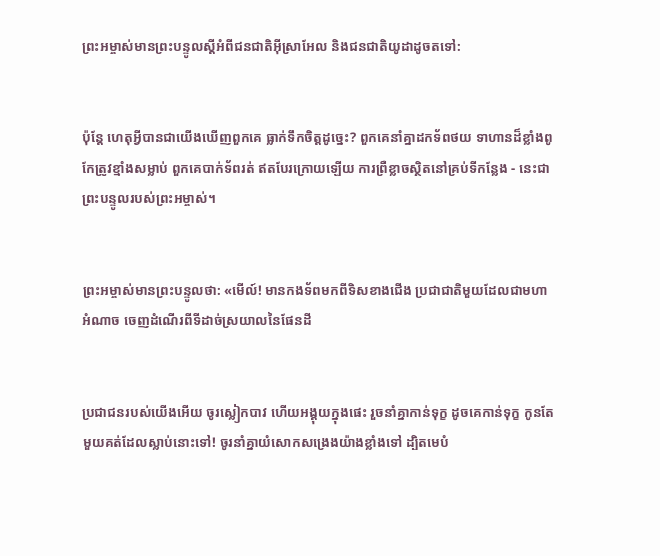ព្រះ‌អម្ចាស់មានព្រះ‌បន្ទូលស្ដីអំពីជន‌ជាតិអ៊ីស្រា‌អែល និងជន‌ជាតិយូដាដូចតទៅ:


ប៉ុន្តែ ហេតុអ្វីបានជាយើងឃើញពួកគេ ធ្លាក់ទឹកចិត្តដូច្នេះ? ពួកគេនាំគ្នាដកទ័ពថយ ទាហានដ៏ខ្លាំងពូកែត្រូវខ្មាំងសម្លាប់ ពួកគេបាក់ទ័ពរត់ ឥតបែរក្រោយឡើយ ការព្រឺខ្លាចស្ថិតនៅគ្រប់ទីកន្លែង - នេះជាព្រះ‌បន្ទូលរបស់ព្រះ‌អម្ចាស់។


ព្រះ‌អម្ចាស់មានព្រះ‌បន្ទូលថា: «មើល៍! មានកង‌ទ័ពមកពីទិសខាងជើង ប្រជា‌ជាតិមួយដែលជាមហាអំណាច ចេញដំណើរពីទីដាច់ស្រយាលនៃផែនដី


ប្រជា‌ជនរបស់យើងអើយ ចូរស្លៀកបាវ ហើយអង្គុយក្នុងផេះ រួចនាំគ្នាកាន់ទុក្ខ ដូចគេកាន់ទុក្ខ កូនតែមួយគត់ដែលស្លាប់នោះទៅ! ចូរនាំគ្នាយំសោកសង្រេងយ៉ាងខ្លាំងទៅ ដ្បិតមេបំ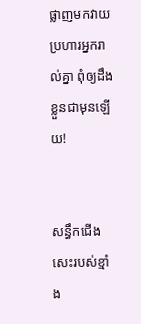ផ្លាញមកវាយប្រហារអ្នករាល់គ្នា ពុំឲ្យដឹងខ្លួនជាមុនឡើយ!


សន្ធឹកជើងសេះរបស់ខ្មាំង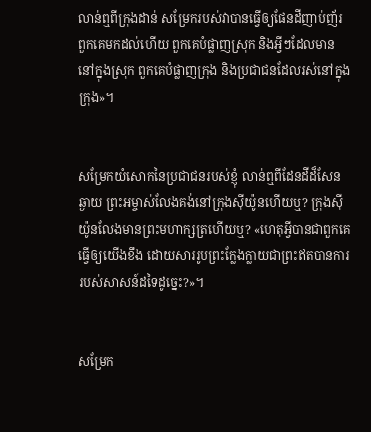លាន់ឮពីក្រុងដាន់ សម្រែករបស់វាបានធ្វើឲ្យផែនដីញាប់‌ញ័រ ពួកគេមកដល់ហើយ ពួកគេបំផ្លាញស្រុក និងអ្វីៗដែលមាននៅក្នុងស្រុក ពួកគេបំផ្លាញក្រុង និងប្រជា‌ជនដែលរស់នៅក្នុងក្រុង»។


សម្រែកយំសោកនៃប្រជា‌ជនរបស់ខ្ញុំ លាន់ឮពីដែនដីដ៏សែនឆ្ងាយ ព្រះ‌អម្ចាស់លែងគង់នៅក្រុងស៊ីយ៉ូនហើយឬ? ក្រុងស៊ីយ៉ូនលែងមានព្រះ‌មហា‌ក្សត្រហើយឬ? «ហេតុអ្វីបានជាពួកគេធ្វើឲ្យយើងខឹង ដោយ‌សាររូបព្រះក្លែង‌ក្លាយជាព្រះឥតបានការ របស់សាសន៍ដទៃដូច្នេះ?»។


សម្រែក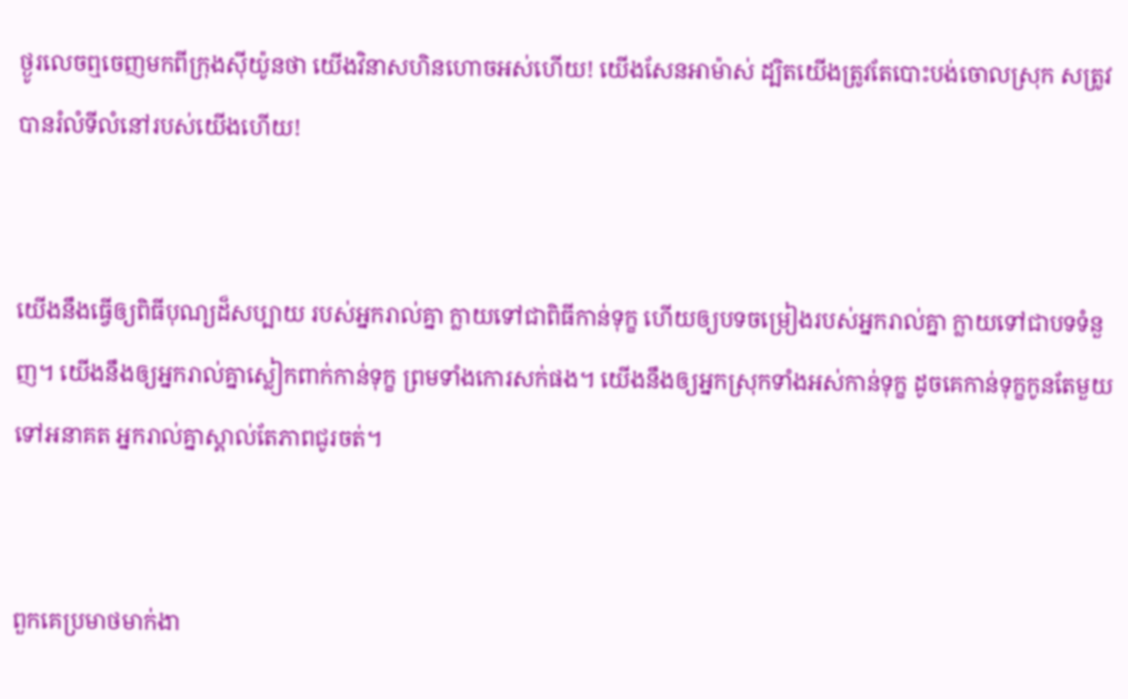ថ្ងូរលេចឮចេញមកពីក្រុងស៊ីយ៉ូនថា យើងវិនាសហិន‌ហោចអស់ហើយ! យើងសែនអាម៉ាស់ ដ្បិតយើងត្រូវតែបោះបង់ចោលស្រុក សត្រូវបានរំលំទីលំ‌នៅរបស់យើងហើយ!


យើងនឹងធ្វើឲ្យពិធីបុណ្យដ៏សប្បាយ របស់អ្នករាល់គ្នា ក្លាយទៅជាពិធីកាន់ទុក្ខ ហើយឲ្យបទចម្រៀងរបស់អ្នករាល់គ្នា ក្លាយទៅជាបទទំនួញ។ យើងនឹងឲ្យអ្នករាល់គ្នាស្លៀកពាក់កាន់ទុក្ខ ព្រមទាំងកោរសក់ផង។ យើងនឹងឲ្យអ្នកស្រុកទាំងអស់កាន់ទុក្ខ ដូចគេកាន់ទុក្ខកូនតែមួយ ទៅអនាគត អ្នករាល់គ្នាស្គាល់តែភាពជូរចត់។


ពួកគេប្រមាថមាក់‌ងា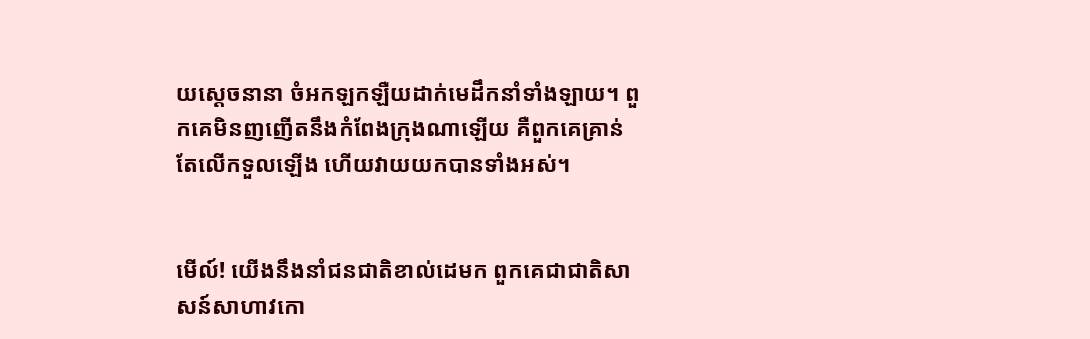យស្ដេចនានា ចំអកឡក‌ឡឺយដាក់មេដឹកនាំទាំង‌ឡាយ។ ពួកគេមិនញញើតនឹងកំពែងក្រុងណាឡើយ គឺពួកគេគ្រាន់តែលើកទួលឡើង ហើយវាយយកបានទាំងអស់។


មើល៍! យើងនឹងនាំជន‌ជាតិខាល់ដេមក ពួកគេជាជាតិសាសន៍សាហាវកោ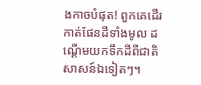ងកាចបំផុត! ពួកគេដើរកាត់ផែនដីទាំងមូល ដណ្ដើមយកទឹកដីពីជាតិសាសន៍ឯទៀតៗ។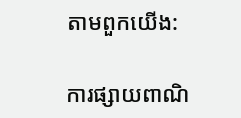តាមពួកយើង:

ការផ្សាយពាណិ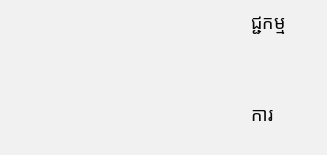ជ្ជកម្ម


ការ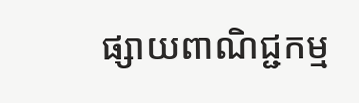ផ្សាយពាណិជ្ជកម្ម